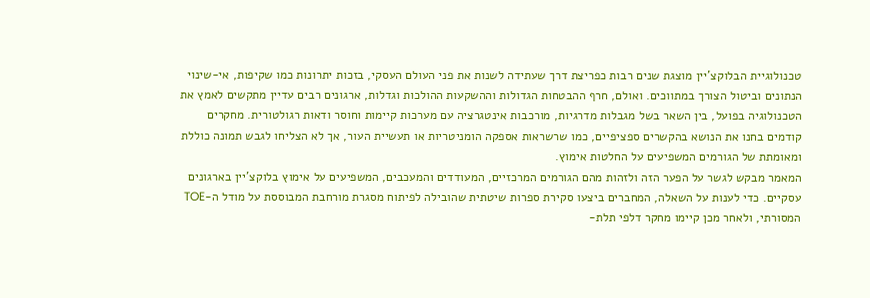טכנולוגיית הבלוקצ'יין מוצגת שנים רבות כפריצת דרך שעתידה לשנות את פני העולם העסקי, בזכות יתרונות כמו שקיפות, אי-שינוי הנתונים וביטול הצורך במתווכים. ואולם, חרף ההבטחות הגדולות וההשקעות ההולכות וגדלות, ארגונים רבים עדיין מתקשים לאמץ את הטכנולוגיה בפועל, בין השאר בשל מגבלות מדרגיות, מורכבות אינטגרציה עם מערכות קיימות וחוסר ודאות רגולטורית. מחקרים קודמים בחנו את הנושא בהקשרים ספציפיים, כמו שרשראות אספקה הומניטריות או תעשיית העור, אך לא הצליחו לגבש תמונה כוללת ומאומתת של הגורמים המשפיעים על החלטות אימוץ.
המאמר מבקש לגשר על הפער הזה ולזהות מהם הגורמים המרכזיים, המעודדים והמעכבים, המשפיעים על אימוץ בלוקצ'יין בארגונים עסקיים. כדי לענות על השאלה, המחברים ביצעו סקירת ספרות שיטתית שהובילה לפיתוח מסגרת מורחבת המבוססת על מודל ה-TOE המסורתי, ולאחר מכן קיימו מחקר דלפי תלת-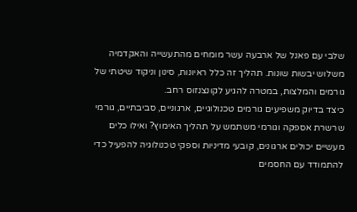שלבי עם פאנל של ארבעה עשר מומחים מהתעשייה והאקדמיה משלוש יבשות שונות. תהליך זה כלל ראיונות, סינון וניקוד שיטתי של גורמים והמלצות, במטרה להגיע לקונצנזוס רחב.
כיצד בדיוק משפיעים גורמים טכנולוגיים, ארגוניים, סביבתיים, גורמי שרשרת אספקה וגורמי משתמש על תהליך האימוץ? ואילו כלים מעשיים יכולים ארגונים, קובעי מדיניות וספקי טכנולוגיה להפעיל כדי להתמודד עם החסמים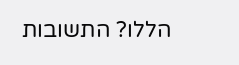הללו? התשובות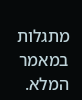מתגלות במאמר המלא.